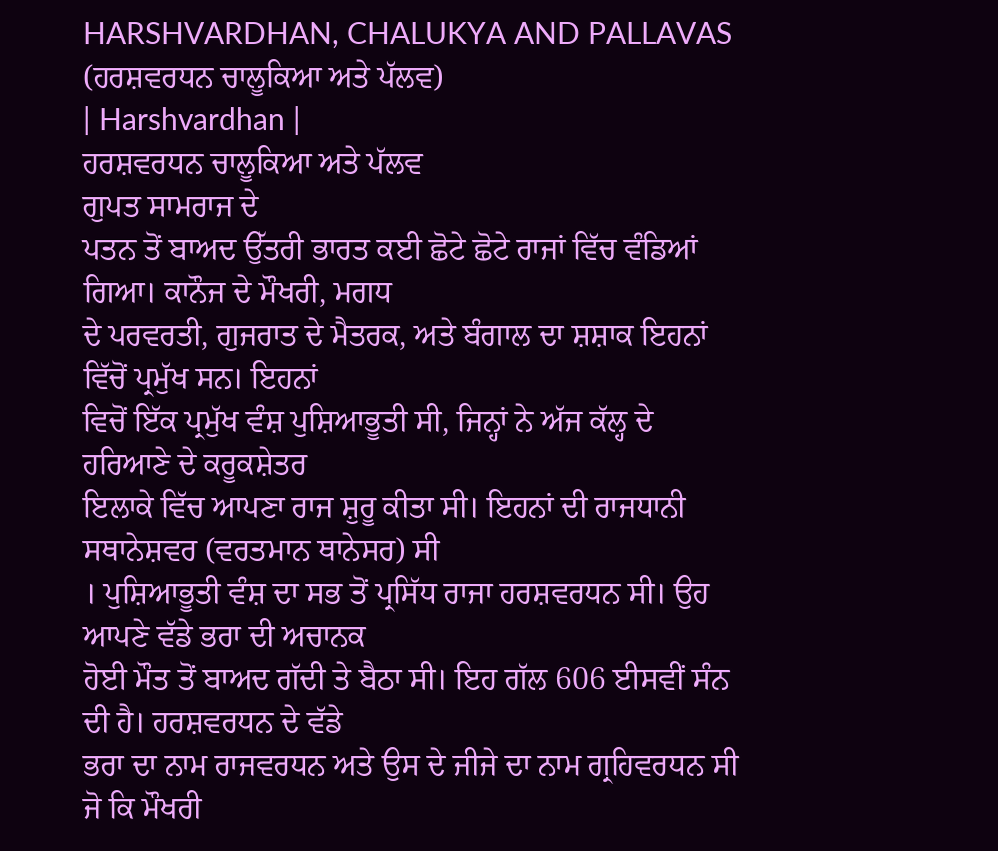HARSHVARDHAN, CHALUKYA AND PALLAVAS (ਹਰਸ਼ਵਰਧਨ ਚਾਲੂਕਿਆ ਅਤੇ ਪੱਲਵ)
| Harshvardhan |
ਹਰਸ਼ਵਰਧਨ ਚਾਲੂਕਿਆ ਅਤੇ ਪੱਲਵ
ਗੁਪਤ ਸਾਮਰਾਜ ਦੇ
ਪਤਨ ਤੋਂ ਬਾਅਦ ਉੱਤਰੀ ਭਾਰਤ ਕਈ ਛੋਟੇ ਛੋਟੇ ਰਾਜਾਂ ਵਿੱਚ ਵੰਡਿਆਂ ਗਿਆ। ਕਾਨੌਜ ਦੇ ਮੌਖਰੀ, ਮਗਧ
ਦੇ ਪਰਵਰਤੀ, ਗੁਜਰਾਤ ਦੇ ਮੈਤਰਕ, ਅਤੇ ਬੰਗਾਲ ਦਾ ਸ਼ਸ਼ਾਕ ਇਹਨਾਂ ਵਿੱਚੋਂ ਪ੍ਰਮੁੱਖ ਸਨ। ਇਹਨਾਂ
ਵਿਚੋਂ ਇੱਕ ਪ੍ਰਮੁੱਖ ਵੰਸ਼ ਪੁਸ਼ਿਆਭੂਤੀ ਸੀ, ਜਿਨ੍ਹਾਂ ਨੇ ਅੱਜ ਕੱਲ੍ਹ ਦੇ ਹਰਿਆਣੇ ਦੇ ਕਰੂਕਸ਼ੇਤਰ
ਇਲਾਕੇ ਵਿੱਚ ਆਪਣਾ ਰਾਜ ਸ਼ੁਰੂ ਕੀਤਾ ਸੀ। ਇਹਨਾਂ ਦੀ ਰਾਜਧਾਨੀ ਸਥਾਨੇਸ਼ਵਰ (ਵਰਤਮਾਨ ਥਾਨੇਸਰ) ਸੀ
। ਪੁਸ਼ਿਆਭੂਤੀ ਵੰਸ਼ ਦਾ ਸਭ ਤੋਂ ਪ੍ਰਸਿੱਧ ਰਾਜਾ ਹਰਸ਼ਵਰਧਨ ਸੀ। ਉਹ ਆਪਣੇ ਵੱਡੇ ਭਰਾ ਦੀ ਅਚਾਨਕ
ਹੋਈ ਮੌਤ ਤੋਂ ਬਾਅਦ ਗੱਦੀ ਤੇ ਬੈਠਾ ਸੀ। ਇਹ ਗੱਲ 606 ਈਸਵੀਂ ਸੰਨ ਦੀ ਹੈ। ਹਰਸ਼ਵਰਧਨ ਦੇ ਵੱਡੇ
ਭਰਾ ਦਾ ਨਾਮ ਰਾਜਵਰਧਨ ਅਤੇ ਉਸ ਦੇ ਜੀਜੇ ਦਾ ਨਾਮ ਗ੍ਰਹਿਵਰਧਨ ਸੀ ਜੋ ਕਿ ਮੌਖਰੀ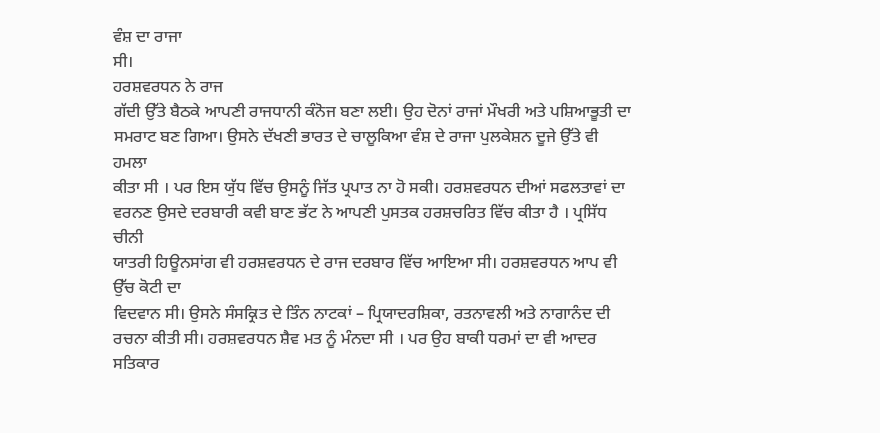ਵੰਸ਼ ਦਾ ਰਾਜਾ
ਸੀ।
ਹਰਸ਼ਵਰਧਨ ਨੇ ਰਾਜ
ਗੱਦੀ ਉੱਤੇ ਬੈਠਕੇ ਆਪਣੀ ਰਾਜਧਾਨੀ ਕੰਨੋਜ ਬਣਾ ਲਈ। ਉਹ ਦੋਨਾਂ ਰਾਜਾਂ ਮੌਖਰੀ ਅਤੇ ਪਸ਼ਿਆਭੂਤੀ ਦਾ
ਸਮਰਾਟ ਬਣ ਗਿਆ। ਉਸਨੇ ਦੱਖਣੀ ਭਾਰਤ ਦੇ ਚਾਲੂਕਿਆ ਵੰਸ਼ ਦੇ ਰਾਜਾ ਪੁਲਕੇਸ਼ਨ ਦੂਜੇ ਉੱਤੇ ਵੀ ਹਮਲਾ
ਕੀਤਾ ਸੀ । ਪਰ ਇਸ ਯੁੱਧ ਵਿੱਚ ਉਸਨੂੰ ਜਿੱਤ ਪ੍ਰਪਾਤ ਨਾ ਹੋ ਸਕੀ। ਹਰਸ਼ਵਰਧਨ ਦੀਆਂ ਸਫਲਤਾਵਾਂ ਦਾ
ਵਰਨਣ ਉਸਦੇ ਦਰਬਾਰੀ ਕਵੀ ਬਾਣ ਭੱਟ ਨੇ ਆਪਣੀ ਪੁਸਤਕ ਹਰਸ਼ਚਰਿਤ ਵਿੱਚ ਕੀਤਾ ਹੈ । ਪ੍ਰਸਿੱਧ ਚੀਨੀ
ਯਾਤਰੀ ਹਿਊਨਸਾਂਗ ਵੀ ਹਰਸ਼ਵਰਧਨ ਦੇ ਰਾਜ ਦਰਬਾਰ ਵਿੱਚ ਆਇਆ ਸੀ। ਹਰਸ਼ਵਰਧਨ ਆਪ ਵੀ ਉੱਚ ਕੋਟੀ ਦਾ
ਵਿਦਵਾਨ ਸੀ। ਉਸਨੇ ਸੰਸਕ੍ਰਿਤ ਦੇ ਤਿੰਨ ਨਾਟਕਾਂ – ਪ੍ਰਿਯਾਦਰਸ਼ਿਕਾ, ਰਤਨਾਵਲੀ ਅਤੇ ਨਾਗਾਨੰਦ ਦੀ
ਰਚਨਾ ਕੀਤੀ ਸੀ। ਹਰਸ਼ਵਰਧਨ ਸ਼ੈਵ ਮਤ ਨੂੰ ਮੰਨਦਾ ਸੀ । ਪਰ ਉਹ ਬਾਕੀ ਧਰਮਾਂ ਦਾ ਵੀ ਆਦਰ ਸਤਿਕਾਰ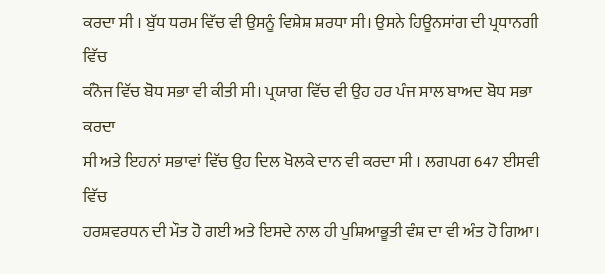ਕਰਦਾ ਸੀ । ਬੁੱਧ ਧਰਮ ਵਿੱਚ ਵੀ ਉਸਨੂੰ ਵਿਸ਼ੇਸ਼ ਸ਼ਰਧਾ ਸੀ। ਉਸਨੇ ਹਿਊਨਸਾਂਗ ਦੀ ਪ੍ਰਧਾਨਗੀ ਵਿੱਚ
ਕੰਨੋਜ ਵਿੱਚ ਬੋਧ ਸਭਾ ਵੀ ਕੀਤੀ ਸੀ। ਪ੍ਰਯਾਗ ਵਿੱਚ ਵੀ ਉਹ ਹਰ ਪੰਜ ਸਾਲ ਬਾਅਦ ਬੋਧ ਸਭਾ ਕਰਦਾ
ਸੀ ਅਤੇ ਇਹਨਾਂ ਸਭਾਵਾਂ ਵਿੱਚ ਉਹ ਦਿਲ ਖੋਲਕੇ ਦਾਨ ਵੀ ਕਰਦਾ ਸੀ । ਲਗਪਗ 647 ਈਸਵੀ ਵਿੱਚ
ਹਰਸ਼ਵਰਧਨ ਦੀ ਮੌਤ ਹੋ ਗਈ ਅਤੇ ਇਸਦੇ ਨਾਲ ਹੀ ਪੁਸ਼ਿਆਭੂਤੀ ਵੰਸ਼ ਦਾ ਵੀ ਅੰਤ ਹੋ ਗਿਆ।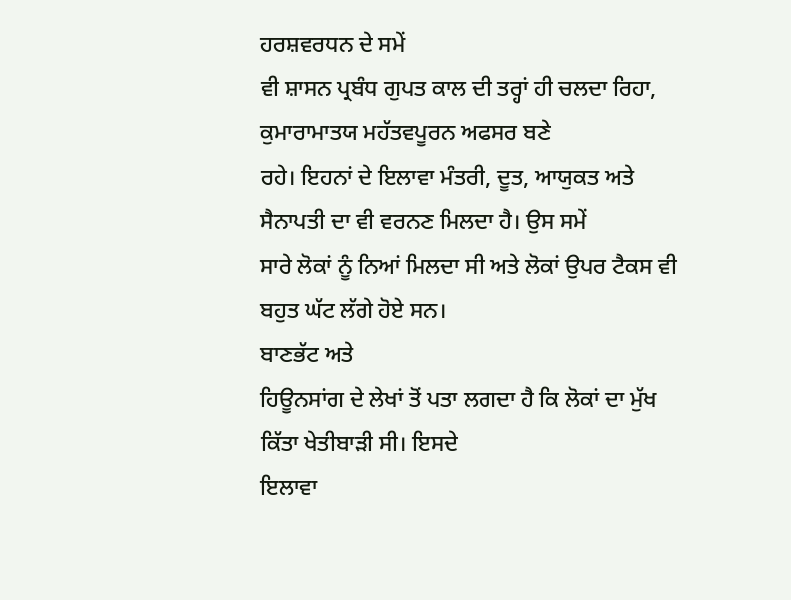ਹਰਸ਼ਵਰਧਨ ਦੇ ਸਮੇਂ
ਵੀ ਸ਼ਾਸਨ ਪ੍ਰਬੰਧ ਗੁਪਤ ਕਾਲ ਦੀ ਤਰ੍ਹਾਂ ਹੀ ਚਲਦਾ ਰਿਹਾ, ਕੁਮਾਰਾਮਾਤਯ ਮਹੱਤਵਪੂਰਨ ਅਫਸਰ ਬਣੇ
ਰਹੇ। ਇਹਨਾਂ ਦੇ ਇਲਾਵਾ ਮੰਤਰੀ, ਦੂਤ, ਆਯੁਕਤ ਅਤੇ ਸੈਨਾਪਤੀ ਦਾ ਵੀ ਵਰਨਣ ਮਿਲਦਾ ਹੈ। ਉਸ ਸਮੇਂ
ਸਾਰੇ ਲੋਕਾਂ ਨੂੰ ਨਿਆਂ ਮਿਲਦਾ ਸੀ ਅਤੇ ਲੋਕਾਂ ਉਪਰ ਟੈਕਸ ਵੀ ਬਹੁਤ ਘੱਟ ਲੱਗੇ ਹੋਏ ਸਨ।
ਬਾਣਭੱਟ ਅਤੇ
ਹਿਊਨਸਾਂਗ ਦੇ ਲੇਖਾਂ ਤੋਂ ਪਤਾ ਲਗਦਾ ਹੈ ਕਿ ਲੋਕਾਂ ਦਾ ਮੁੱਖ ਕਿੱਤਾ ਖੇਤੀਬਾੜੀ ਸੀ। ਇਸਦੇ
ਇਲਾਵਾ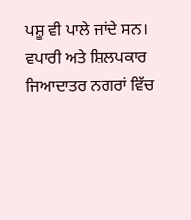ਪਸ਼ੂ ਵੀ ਪਾਲੇ ਜਾਂਦੇ ਸਨ। ਵਪਾਰੀ ਅਤੇ ਸ਼ਿਲਪਕਾਰ ਜਿਆਦਾਤਰ ਨਗਰਾਂ ਵਿੱਚ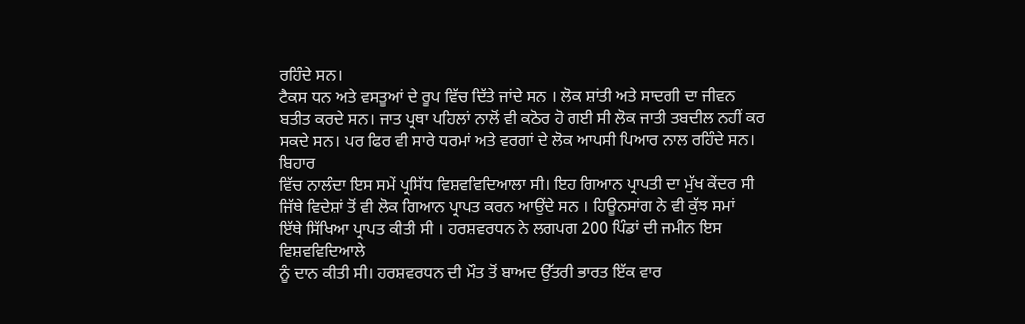ਰਹਿੰਦੇ ਸਨ।
ਟੈਕਸ ਧਨ ਅਤੇ ਵਸਤੂਆਂ ਦੇ ਰੂਪ ਵਿੱਚ ਦਿੱਤੇ ਜਾਂਦੇ ਸਨ । ਲੋਕ ਸ਼ਾਂਤੀ ਅਤੇ ਸਾਦਗੀ ਦਾ ਜੀਵਨ
ਬਤੀਤ ਕਰਦੇ ਸਨ। ਜਾਤ ਪ੍ਰਥਾ ਪਹਿਲਾਂ ਨਾਲੋਂ ਵੀ ਕਠੋਰ ਹੋ ਗਈ ਸੀ ਲੋਕ ਜਾਤੀ ਤਬਦੀਲ ਨਹੀਂ ਕਰ
ਸਕਦੇ ਸਨ। ਪਰ ਫਿਰ ਵੀ ਸਾਰੇ ਧਰਮਾਂ ਅਤੇ ਵਰਗਾਂ ਦੇ ਲੋਕ ਆਪਸੀ ਪਿਆਰ ਨਾਲ ਰਹਿੰਦੇ ਸਨ। ਬਿਹਾਰ
ਵਿੱਚ ਨਾਲੰਦਾ ਇਸ ਸਮੇਂ ਪ੍ਰਸਿੱਧ ਵਿਸ਼ਵਵਿਦਿਆਲਾ ਸੀ। ਇਹ ਗਿਆਨ ਪ੍ਰਾਪਤੀ ਦਾ ਮੁੱਖ ਕੇਂਦਰ ਸੀ
ਜਿੱਥੇ ਵਿਦੇਸ਼ਾਂ ਤੋਂ ਵੀ ਲੋਕ ਗਿਆਨ ਪ੍ਰਾਪਤ ਕਰਨ ਆਉਂਦੇ ਸਨ । ਹਿਊਨਸਾਂਗ ਨੇ ਵੀ ਕੁੱਝ ਸਮਾਂ
ਇੱਥੇ ਸਿੱਖਿਆ ਪ੍ਰਾਪਤ ਕੀਤੀ ਸੀ । ਹਰਸ਼ਵਰਧਨ ਨੇ ਲਗਪਗ 200 ਪਿੰਡਾਂ ਦੀ ਜਮੀਨ ਇਸ ਵਿਸ਼ਵਵਿਦਿਆਲੇ
ਨੂੰ ਦਾਨ ਕੀਤੀ ਸੀ। ਹਰਸ਼ਵਰਧਨ ਦੀ ਮੌਤ ਤੋਂ ਬਾਅਦ ਉੱਤਰੀ ਭਾਰਤ ਇੱਕ ਵਾਰ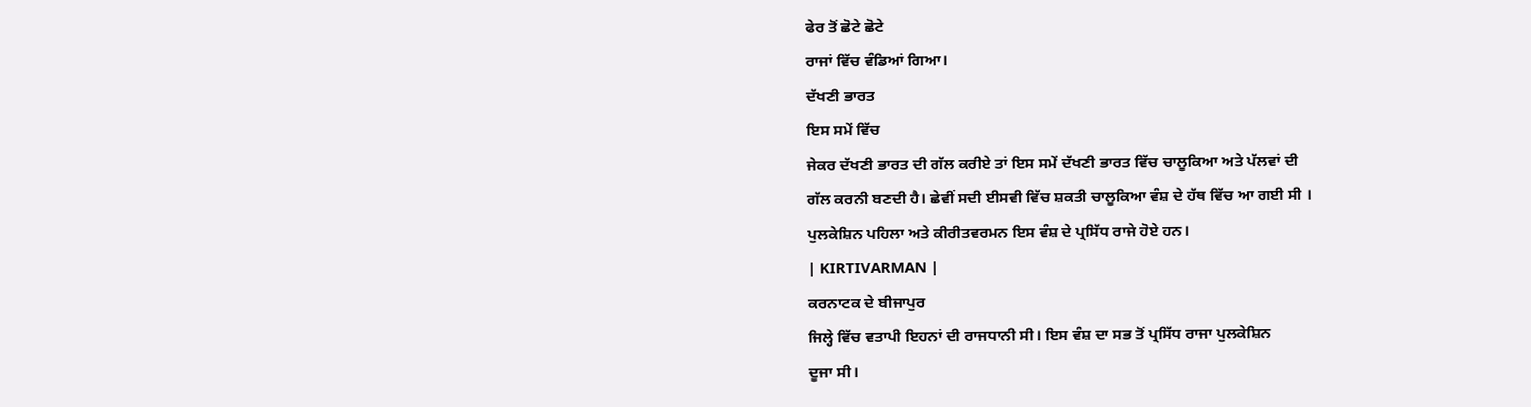ਫੇਰ ਤੋਂ ਛੋਟੇ ਛੋਟੇ
ਰਾਜਾਂ ਵਿੱਚ ਵੰਡਿਆਂ ਗਿਆ।
ਦੱਖਣੀ ਭਾਰਤ
ਇਸ ਸਮੇਂ ਵਿੱਚ
ਜੇਕਰ ਦੱਖਣੀ ਭਾਰਤ ਦੀ ਗੱਲ ਕਰੀਏ ਤਾਂ ਇਸ ਸਮੇਂ ਦੱਖਣੀ ਭਾਰਤ ਵਿੱਚ ਚਾਲੂਕਿਆ ਅਤੇ ਪੱਲਵਾਂ ਦੀ
ਗੱਲ ਕਰਨੀ ਬਣਦੀ ਹੈ। ਛੇਵੀਂ ਸਦੀ ਈਸਵੀ ਵਿੱਚ ਸ਼ਕਤੀ ਚਾਲੂਕਿਆ ਵੰਸ਼ ਦੇ ਹੱਥ ਵਿੱਚ ਆ ਗਈ ਸੀ ।
ਪੁਲਕੇਸ਼ਿਨ ਪਹਿਲਾ ਅਤੇ ਕੀਰੀਤਵਰਮਨ ਇਸ ਵੰਸ਼ ਦੇ ਪ੍ਰਸਿੱਧ ਰਾਜੇ ਹੋਏ ਹਨ।
| KIRTIVARMAN |
ਕਰਨਾਟਕ ਦੇ ਬੀਜਾਪੁਰ
ਜਿਲ੍ਹੇ ਵਿੱਚ ਵਤਾਪੀ ਇਹਨਾਂ ਦੀ ਰਾਜਧਾਨੀ ਸੀ। ਇਸ ਵੰਸ਼ ਦਾ ਸਭ ਤੋਂ ਪ੍ਰਸਿੱਧ ਰਾਜਾ ਪੁਲਕੇਸ਼ਿਨ
ਦੂਜਾ ਸੀ।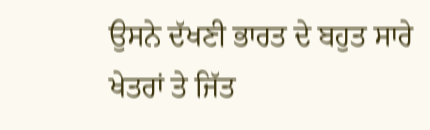ਉਸਨੇ ਦੱਖਣੀ ਭਾਰਤ ਦੇ ਬਹੁਤ ਸਾਰੇ ਖੇਤਰਾਂ ਤੇ ਜਿੱਤ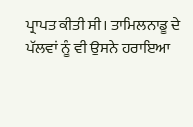ਪ੍ਰਾਪਤ ਕੀਤੀ ਸੀ। ਤਾਮਿਲਨਾਡੂ ਦੇ
ਪੱਲਵਾਂ ਨੂੰ ਵੀ ਉਸਨੇ ਹਰਾਇਆ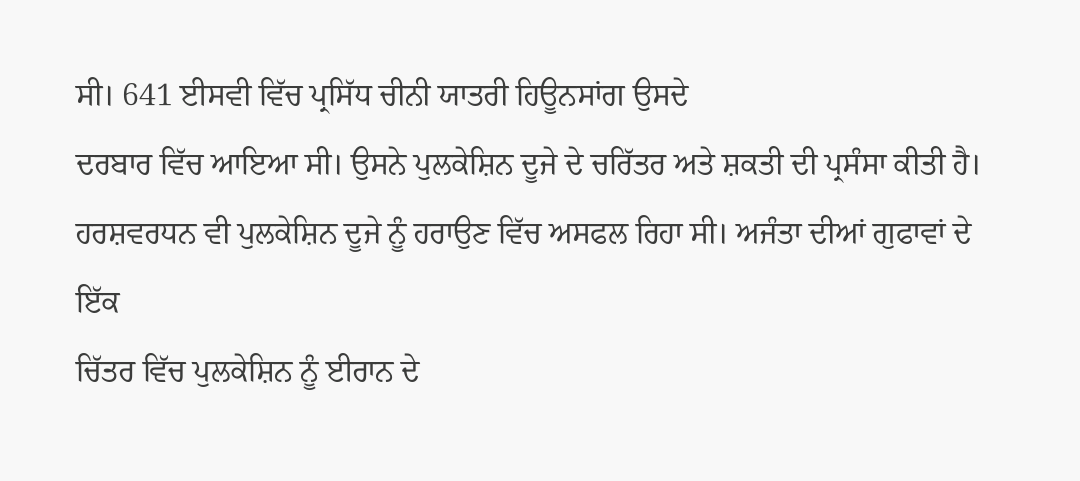ਸੀ। 641 ਈਸਵੀ ਵਿੱਚ ਪ੍ਰਸਿੱਧ ਚੀਨੀ ਯਾਤਰੀ ਹਿਊਨਸਾਂਗ ਉਸਦੇ
ਦਰਬਾਰ ਵਿੱਚ ਆਇਆ ਸੀ। ਉਸਨੇ ਪੁਲਕੇਸ਼ਿਨ ਦੂਜੇ ਦੇ ਚਰਿੱਤਰ ਅਤੇ ਸ਼ਕਤੀ ਦੀ ਪ੍ਰਸੰਸਾ ਕੀਤੀ ਹੈ।
ਹਰਸ਼ਵਰਧਨ ਵੀ ਪੁਲਕੇਸ਼ਿਨ ਦੂਜੇ ਨੂੰ ਹਰਾਉਣ ਵਿੱਚ ਅਸਫਲ ਰਿਹਾ ਸੀ। ਅਜੰਤਾ ਦੀਆਂ ਗੁਫਾਵਾਂ ਦੇ ਇੱਕ
ਚਿੱਤਰ ਵਿੱਚ ਪੁਲਕੇਸ਼ਿਨ ਨੂੰ ਈਰਾਨ ਦੇ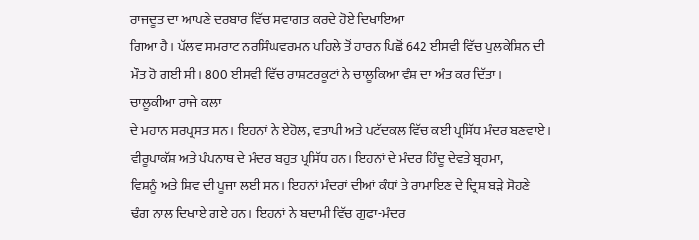ਰਾਜਦੂਤ ਦਾ ਆਪਣੇ ਦਰਬਾਰ ਵਿੱਚ ਸਵਾਗਤ ਕਰਦੇ ਹੋਏ ਦਿਖਾਇਆ
ਗਿਆ ਹੈ। ਪੱਲਵ ਸਮਰਾਟ ਨਰਸਿੰਘਵਰਮਨ ਪਹਿਲੇ ਤੋਂ ਹਾਰਨ ਪਿਛੋਂ 642 ਈਸਵੀ ਵਿੱਚ ਪੁਲਕੇਸ਼ਿਨ ਦੀ
ਮੌਤ ਹੋ ਗਈ ਸੀ। 800 ਈਸਵੀ ਵਿੱਚ ਰਾਸ਼ਟਰਕੂਟਾਂ ਨੇ ਚਾਲੂਕਿਆ ਵੰਸ਼ ਦਾ ਅੰਤ ਕਰ ਦਿੱਤਾ।
ਚਾਲੂਕੀਆ ਰਾਜੇ ਕਲਾ
ਦੇ ਮਹਾਨ ਸਰਪ੍ਰਸਤ ਸਨ। ਇਹਨਾਂ ਨੇ ਏਹੋਲ, ਵਤਾਪੀ ਅਤੇ ਪਟੱਦਕਲ ਵਿੱਚ ਕਈ ਪ੍ਰਸਿੱਧ ਮੰਦਰ ਬਣਵਾਏ।
ਵੀਰੂਪਾਕੱਸ਼ ਅਤੇ ਪੰਪਨਾਥ ਦੇ ਮੰਦਰ ਬਹੁਤ ਪ੍ਰਸਿੱਧ ਹਨ। ਇਹਨਾਂ ਦੇ ਮੰਦਰ ਹਿੰਦੂ ਦੇਵਤੇ ਬ੍ਰਹਮਾ,
ਵਿਸ਼ਨੂੰ ਅਤੇ ਸ਼ਿਵ ਦੀ ਪੂਜਾ ਲਈ ਸਨ। ਇਹਨਾਂ ਮੰਦਰਾਂ ਦੀਆਂ ਕੰਧਾਂ ਤੇ ਰਾਮਾਇਣ ਦੇ ਦ੍ਰਿਸ਼ ਬੜੇ ਸੋਹਣੇ
ਢੰਗ ਨਾਲ ਦਿਖਾਏ ਗਏ ਹਨ। ਇਹਨਾਂ ਨੇ ਬਦਾਮੀ ਵਿੱਚ ਗੁਫਾ-ਮੰਦਰ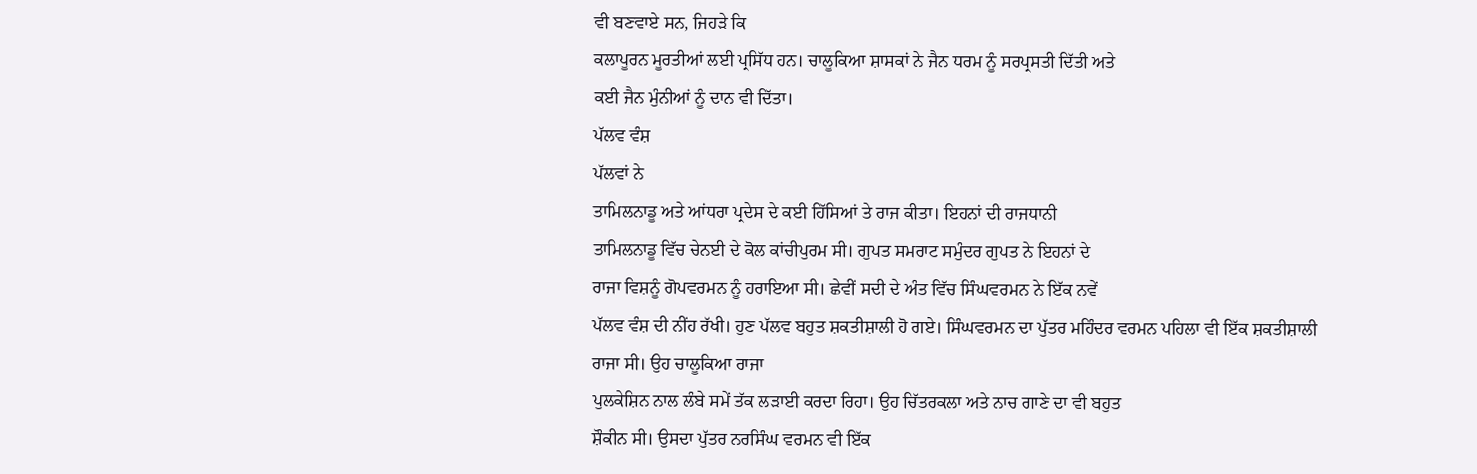ਵੀ ਬਣਵਾਏ ਸਨ, ਜਿਹੜੇ ਕਿ
ਕਲਾਪੂਰਨ ਮੂਰਤੀਆਂ ਲਈ ਪ੍ਰਸਿੱਧ ਹਨ। ਚਾਲੂਕਿਆ ਸ਼ਾਸਕਾਂ ਨੇ ਜੈਨ ਧਰਮ ਨੂੰ ਸਰਪ੍ਰਸਤੀ ਦਿੱਤੀ ਅਤੇ
ਕਈ ਜੈਨ ਮੁੰਨੀਆਂ ਨੂੰ ਦਾਨ ਵੀ ਦਿੱਤਾ।
ਪੱਲਵ ਵੰਸ਼
ਪੱਲਵਾਂ ਨੇ
ਤਾਮਿਲਨਾਡੂ ਅਤੇ ਆਂਧਰਾ ਪ੍ਰਦੇਸ ਦੇ ਕਈ ਹਿੱਸਿਆਂ ਤੇ ਰਾਜ ਕੀਤਾ। ਇਹਨਾਂ ਦੀ ਰਾਜਧਾਨੀ
ਤਾਮਿਲਨਾਡੂ ਵਿੱਚ ਚੇਨਈ ਦੇ ਕੋਲ ਕਾਂਚੀਪੁਰਮ ਸੀ। ਗੁਪਤ ਸਮਰਾਟ ਸਮੁੰਦਰ ਗੁਪਤ ਨੇ ਇਹਨਾਂ ਦੇ
ਰਾਜਾ ਵਿਸ਼ਨੂੰ ਗੋਪਵਰਮਨ ਨੂੰ ਹਰਾਇਆ ਸੀ। ਛੇਵੀਂ ਸਦੀ ਦੇ ਅੰਤ ਵਿੱਚ ਸਿੰਘਵਰਮਨ ਨੇ ਇੱਕ ਨਵੇਂ
ਪੱਲਵ ਵੰਸ਼ ਦੀ ਨੀਂਹ ਰੱਖੀ। ਹੁਣ ਪੱਲਵ ਬਹੁਤ ਸ਼ਕਤੀਸ਼ਾਲੀ ਹੋ ਗਏ। ਸਿੰਘਵਰਮਨ ਦਾ ਪੁੱਤਰ ਮਹਿੰਦਰ ਵਰਮਨ ਪਹਿਲਾ ਵੀ ਇੱਕ ਸ਼ਕਤੀਸ਼ਾਲੀ ਰਾਜਾ ਸੀ। ਉਹ ਚਾਲੂਕਿਆ ਰਾਜਾ
ਪੁਲਕੇਸ਼ਿਨ ਨਾਲ ਲੰਬੇ ਸਮੇਂ ਤੱਕ ਲੜਾਈ ਕਰਦਾ ਰਿਹਾ। ਉਹ ਚਿੱਤਰਕਲਾ ਅਤੇ ਨਾਚ ਗਾਣੇ ਦਾ ਵੀ ਬਹੁਤ
ਸ਼ੌਕੀਨ ਸੀ। ਉਸਦਾ ਪੁੱਤਰ ਨਰਸਿੰਘ ਵਰਮਨ ਵੀ ਇੱਕ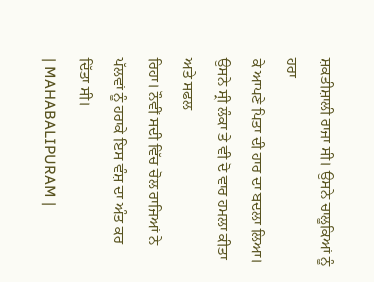ਸ਼ਕਤੀਸ਼ਾਲੀ ਰਾਜਾ ਸੀ। ਉਸਨੇ ਚਾਲੂਕਿਆਂ ਨੂੰ ਹਰਾ
ਕੇ ਆਪਣੇ ਪਿਤਾ ਦੀ ਹਾਰ ਦਾ ਬਦਲਾ ਲਿਆ। ਉਸਨੇ ਸ੍ਰੀ ਲੰਕਾ ਤੇ ਵੀ ਦੋ ਵਾਰ ਹਮਲਾ ਕੀਤਾ ਅਤੇ ਸਫਲ
ਰਿਹਾ। ਨੌਵੀਂ ਸਦੀ ਵਿੱਚ ਚੋਲ ਰਾਜਿਆਂ ਨੇ ਪੱਲਵਾਂ ਨੂੰ ਹਰਾਕੇ ਇਸ ਵੰਸ਼ ਦਾ ਅੰਤ ਕਰ ਦਿੱਤਾ ਸੀ।
| MAHABALIPURAM |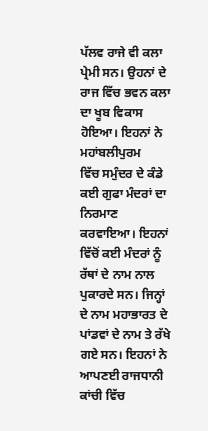ਪੱਲਵ ਰਾਜੇ ਵੀ ਕਲਾ
ਪ੍ਰੇਮੀ ਸਨ। ਉਹਨਾਂ ਦੇ ਰਾਜ ਵਿੱਚ ਭਵਨ ਕਲਾ ਦਾ ਖੂਬ ਵਿਕਾਸ ਹੋਇਆ। ਇਹਨਾਂ ਨੇ ਮਹਾਂਬਲੀਪੁਰਮ
ਵਿੱਚ ਸਮੁੰਦਰ ਦੇ ਕੰਡੇ ਕਈ ਗੁਫਾ ਮੰਦਰਾਂ ਦਾ ਨਿਰਮਾਣ ਕਰਵਾਇਆ। ਇਹਨਾਂ ਵਿੱਚੋਂ ਕਈ ਮੰਦਰਾਂ ਨੂੰ
ਰੱਥਾਂ ਦੇ ਨਾਮ ਨਾਲ ਪੁਕਾਰਦੇ ਸਨ। ਜਿਨ੍ਹਾਂ ਦੇ ਨਾਮ ਮਹਾਭਾਰਤ ਦੇ ਪਾਂਡਵਾਂ ਦੇ ਨਾਮ ਤੇ ਰੱਖੇ
ਗਏ ਸਨ। ਇਹਨਾਂ ਨੇ ਆਪਣਈ ਰਾਜਧਾਨੀ ਕਾਂਚੀ ਵਿੱਚ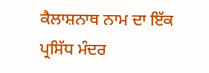ਕੈਲਾਸ਼ਨਾਥ ਨਾਮ ਦਾ ਇੱਕ ਪ੍ਰਸਿੱਧ ਮੰਦਰ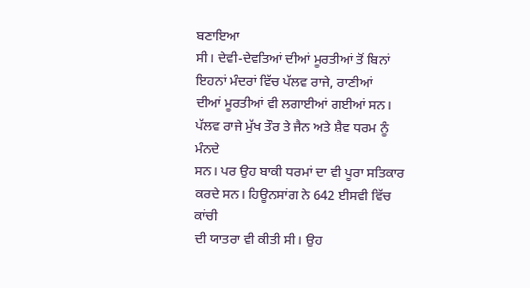ਬਣਾਇਆ
ਸੀ। ਦੇਵੀ-ਦੇਵਤਿਆਂ ਦੀਆਂ ਮੂਰਤੀਆਂ ਤੋਂ ਬਿਨਾਂ ਇਹਨਾਂ ਮੰਦਰਾਂ ਵਿੱਚ ਪੱਲਵ ਰਾਜੇ, ਰਾਣੀਆਂ
ਦੀਆਂ ਮੂਰਤੀਆਂ ਵੀ ਲਗਾਈਆਂ ਗਈਆਂ ਸਨ। ਪੱਲਵ ਰਾਜੇ ਮੁੱਖ ਤੌਰ ਤੇ ਜੈਨ ਅਤੇ ਸ਼ੈਵ ਧਰਮ ਨੂੰ ਮੰਨਦੇ
ਸਨ। ਪਰ ਉਹ ਬਾਕੀ ਧਰਮਾਂ ਦਾ ਵੀ ਪੂਰਾ ਸਤਿਕਾਰ ਕਰਦੇ ਸਨ। ਹਿਊਨਸਾਂਗ ਨੇ 642 ਈਸਵੀ ਵਿੱਚ ਕਾਂਚੀ
ਦੀ ਯਾਤਰਾ ਵੀ ਕੀਤੀ ਸੀ। ਉਹ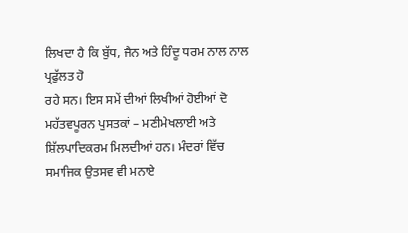ਲਿਖਦਾ ਹੈ ਕਿ ਬੁੱਧ, ਜੈਨ ਅਤੇ ਹਿੰਦੂ ਧਰਮ ਨਾਲ ਨਾਲ ਪ੍ਰਫੁੱਲਤ ਹੋ
ਰਹੇ ਸਨ। ਇਸ ਸਮੇਂ ਦੀਆਂ ਲਿਖੀਆਂ ਹੋਈਆਂ ਦੋ ਮਹੱਤਵਪੂਰਨ ਪੁਸਤਕਾਂ – ਮਣੀਮੇਖਲਾਈ ਅਤੇ
ਸ਼ਿੱਲਪਾਦਿਕਰਮ ਮਿਲਦੀਆਂ ਹਨ। ਮੰਦਰਾਂ ਵਿੱਚ ਸਮਾਜਿਕ ਉਤਸਵ ਵੀ ਮਨਾਏ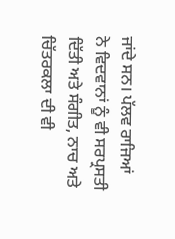ਜਾਂਦੇ ਸਨ। ਪੱਲਵ ਰਾਜਿਆਂ
ਨੇ ਵਿਦਵਾਨਾਂ ਨੂੰ ਵੀ ਸਰਪ੍ਰਸਤੀ ਦਿੱਤੀ ਅਤੇ ਸੰਗੀਤ, ਨਾਚ ਅਤੇ ਚਿੱਤਰਕਲਾ ਦੀ ਵੀ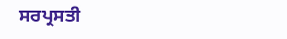ਸਰਪ੍ਰਸਤੀ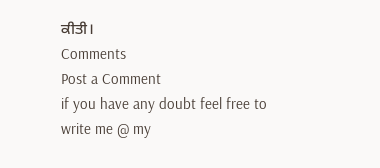ਕੀਤੀ।
Comments
Post a Comment
if you have any doubt feel free to write me @ my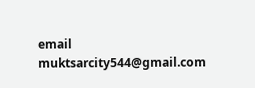email muktsarcity544@gmail.com